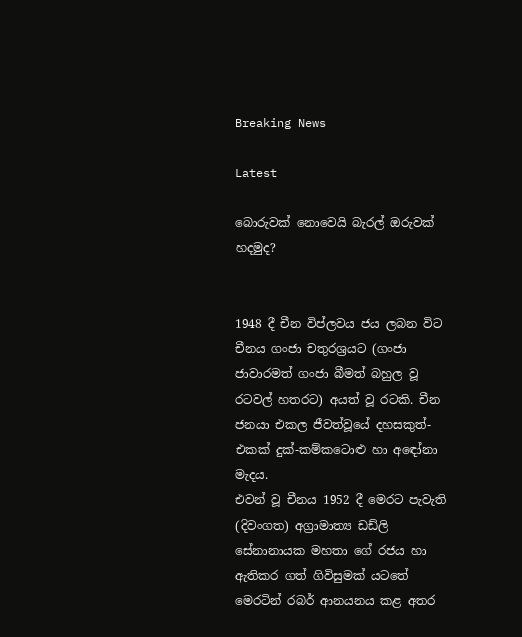Breaking News

Latest

බොරුවක් නොවෙයි බැරල් ඔරුවක් හදමුද?


1948 දී චීන විප්ලවය ජය ලබන විට චීනය ගංජා චතුරශ්‍රයට (ගංජා ජාවාරමත් ගංජා බීමත් බහුල වූ රටවල් හතරට) අයත් වූ රටකි. චීන ජනයා එකල ජීවත්වූයේ දහසකුත්-එකක් දුක්-කම්කටොළු හා අඳෝනා මැදය.
එවන් වූ චීනය 1952 දී මෙරට පැවැති (දිවංගත) අග්‍රාමාත්‍ය ඩඩ්ලි සේනානායක මහතා ගේ රජය හා ඇතිකර ගත් ගිවිසුමක් යටතේ මෙරටින් රබර් ආනයනය කළ අතර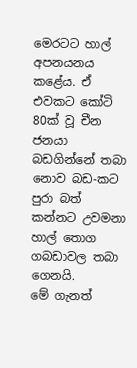මෙරටට හාල් අපනයනය කළේය. ඒ එවකට කෝටි 80ක් වූ චීන ජනයා බඩගින්නේ තබා නොව බඩ-කට පුරා බත් කන්නට උවමනා හාල් තොග ගබඩාවල තබා ගෙනයි.
මේ ගැනත්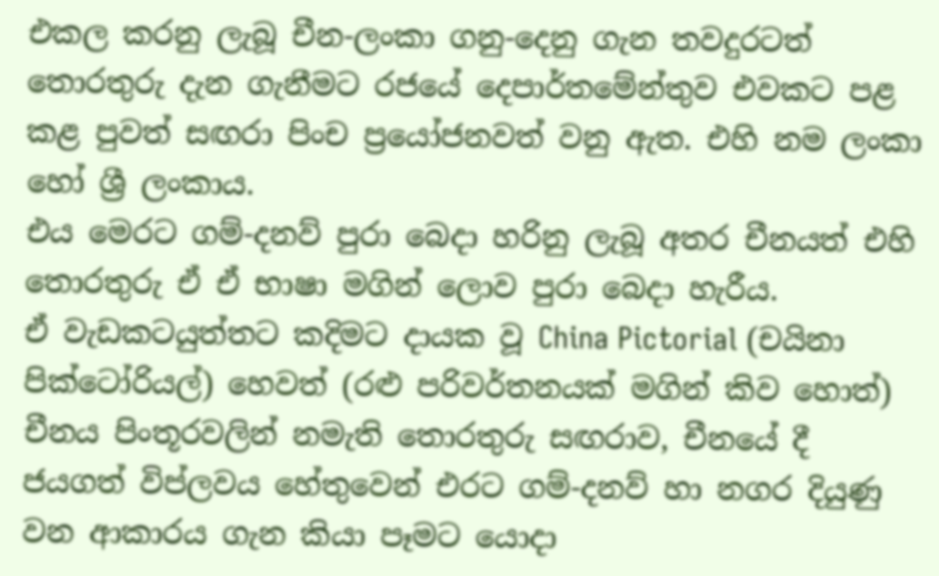එකල කරනු ලැබූ චීන-ලංකා ගනු-දෙනු ගැන තවදුරටත් තොරතුරු දැන ගැනීමට රජයේ දෙපාර්තමේන්තුව එවකට පළ කළ පුවත් සඟරා පිංච ප්‍රයෝජනවත් වනු ඇත. එහි නම ලංකා හෝ ශ්‍රී ලංකාය.
එය මෙරට ගම්-දනව් පුරා බෙදා හරිනු ලැබූ අතර චීනයත් එහි තොරතුරු ඒ ඒ භාෂා මගින් ලොව පුරා බෙදා හැරීය.
ඒ වැඩකටයුත්තට කදිමට දායක වූ China Pictorial (චයිනා පික්ටෝරියල්) හෙවත් (රළු පරිවර්තනයක් මගින් කිව හොත්) චීනය පිංතූරවලින් නමැති තොරතුරු සඟරාව, චීනයේ දී ජයගත් විප්ලවය හේතුවෙන් එරට ගම්-දනව් හා නගර දියුණු වන ආකාරය ගැන කියා පෑමට යොදා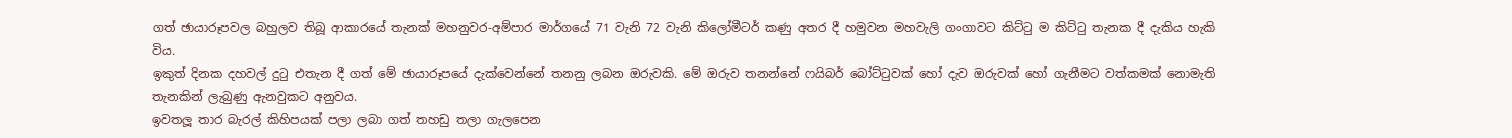ගත් ඡායාරූපවල බහුලව තිබූ ආකාරයේ තැනක් මහනුවර-අම්පාර මාර්ගයේ 71 වැනි 72 වැනි කි‍ලෝමීටර් කණු අතර දී හමුවන මහවැලි ගංගාවට කිට්ටු ම කිට්ටු තැනක දී දැකිය හැකි විය.
ඉකුත් දිනක දහවල් දුටු එතැන දී ගත් මේ ඡායාරූපයේ දැක්වෙන්නේ තනනු ලබන ඔරුවකි. මේ ඔරුව තනන්නේ ෆයිබර් බෝට්ටුවක් හෝ දැව ඔරුවක් හෝ ගැනීමට වත්කමක් නොමැති තැනකින් ලැබුණු ඇනවුකට අනුවය.
ඉවතලූ තාර බැරල් කිහිපයක් පලා ලබා ගත් තහඩු තලා ගැලපෙන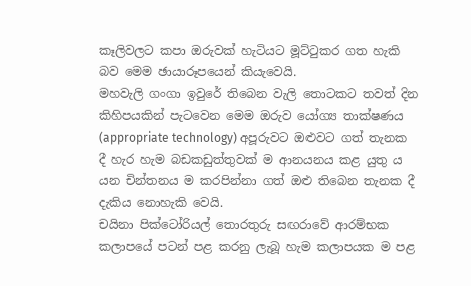කෑලිවලට කපා ඔරුවක් හැටියට මූට්ටුකර ගත හැකි බව මෙම ඡායාරූපයෙන් කියැවෙයි.
මහවැලි ගංගා ඉවුරේ තිබෙන වැලි තොටකට තවත් දින කිහිපයකින් පැටවෙන මෙම ඔරුව යෝග්‍ය තාක්ෂණය (appropriate technology) අපූරුවට ඔළුවට ගත් තැනක දී හැර හැම බඩකඩුත්තුවක් ම ආනයනය කළ යුතු ය යන චින්තනය ම කරපින්නා ගත් ඔළු තිබෙන තැනක දී දැකිය නොහැකි වෙයි.
චයිනා පික්ටෝරියල් තොරතුරු සඟරාවේ ආරම්භක කලාපයේ පටන් පළ කරනු ලැබූ හැම කලාපයක ම පළ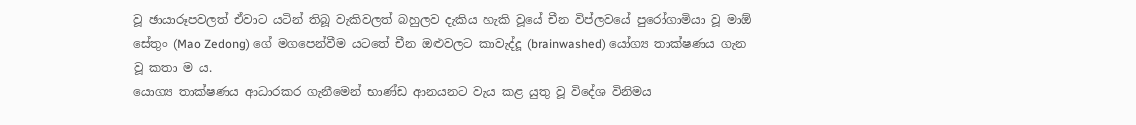වූ ඡායාරූපවලත් ඒවාට යටින් තිබූ වැකිවලත් බහුලව දැකිය හැකි වූයේ චීන විප්ලවයේ පුරෝගාමියා වූ මාඕ සේතුං (Mao Zedong) ගේ මගපෙන්වීම යටතේ චීන ඔළුවලට කාවැද්දූ (brainwashed) යෝග්‍ය තාක්ෂණය ගැන වූ කතා ම ය.
යොග්‍ය තාක්ෂණය ආධාරකර ගැනීමෙන් භාණ්ඩ ආනයනට වැය කළ යුතු වූ විදේශ විනිමය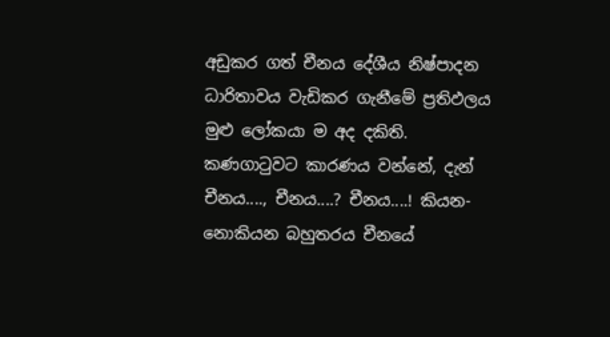අඩුකර ගත් චීනය දේශීය නිෂ්පාදන ධාරිතාවය වැඩිකර ගැනීමේ ප්‍රතිඵලය මුළු ලෝකයා ම අද දකිති.
කණගාටුවට කාරණය වන්නේ, දැන් චීනය...., චීනය....? චීනය....! කියන-නොකියන බහුතරය චීනයේ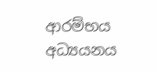ආරම්භය අධ්‍යයනය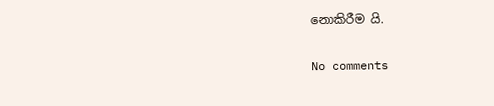නොකිරීම යි.


No comments